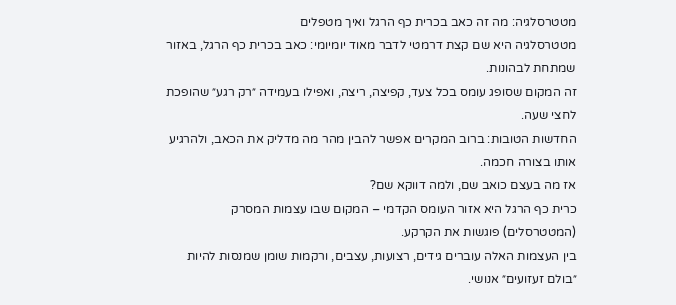מטטרסלגיה: מה זה כאב בכרית כף הרגל ואיך מטפלים
מטטרסלגיה היא שם קצת דרמטי לדבר מאוד יומיומי: כאב בכרית כף הרגל, באזור שמתחת לבהונות.
זה המקום שסופג עומס בכל צעד, קפיצה, ריצה, ואפילו בעמידה ״רק רגע״ שהופכת לחצי שעה.
החדשות הטובות: ברוב המקרים אפשר להבין מהר מה מדליק את הכאב, ולהרגיע אותו בצורה חכמה.
אז מה בעצם כואב שם, ולמה דווקא שם?
כרית כף הרגל היא אזור העומס הקדמי – המקום שבו עצמות המסרק (המטטרסלים) פוגשות את הקרקע.
בין העצמות האלה עוברים גידים, רצועות, עצבים, ורקמות שומן שמנסות להיות ״בולם זעזועים״ אנושי.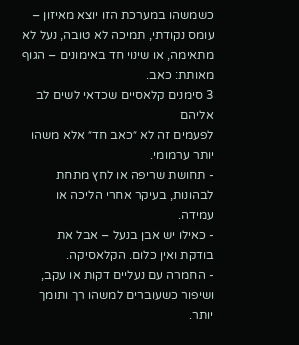כשמשהו במערכת הזו יוצא מאיזון – עומס נקודתי, תמיכה לא טובה, נעל לא מתאימה, או שינוי חד באימונים – הגוף מאותת: כאב.
3 סימנים קלאסיים שכדאי לשים לב אליהם
לפעמים זה לא ״כאב חד״ אלא משהו יותר ערמומי.
- תחושת שריפה או לחץ מתחת לבהונות, בעיקר אחרי הליכה או עמידה.
- כאילו יש אבן בנעל – אבל את בודקת ואין כלום. הקלאסיקה.
- החמרה עם נעליים דקות או עקב, ושיפור כשעוברים למשהו רך ותומך יותר.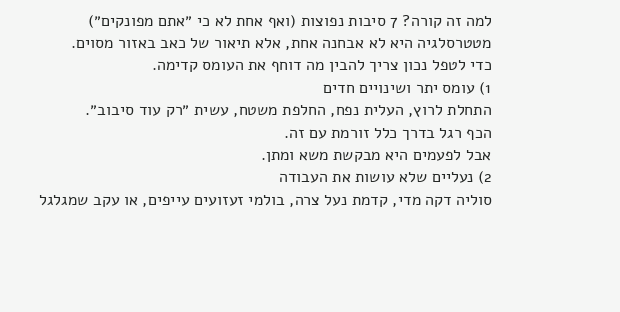למה זה קורה? 7 סיבות נפוצות (ואף אחת לא כי ״אתם מפונקים״)
מטטרסלגיה היא לא אבחנה אחת, אלא תיאור של כאב באזור מסוים.
כדי לטפל נכון צריך להבין מה דוחף את העומס קדימה.
1) עומס יתר ושינויים חדים
התחלת לרוץ, העלית נפח, החלפת משטח, עשית ״רק עוד סיבוב״.
הכף רגל בדרך כלל זורמת עם זה.
אבל לפעמים היא מבקשת משא ומתן.
2) נעליים שלא עושות את העבודה
סוליה דקה מדי, קדמת נעל צרה, בולמי זעזועים עייפים, או עקב שמגלגל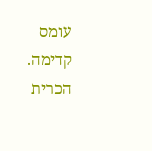עומס קדימה.
הכרית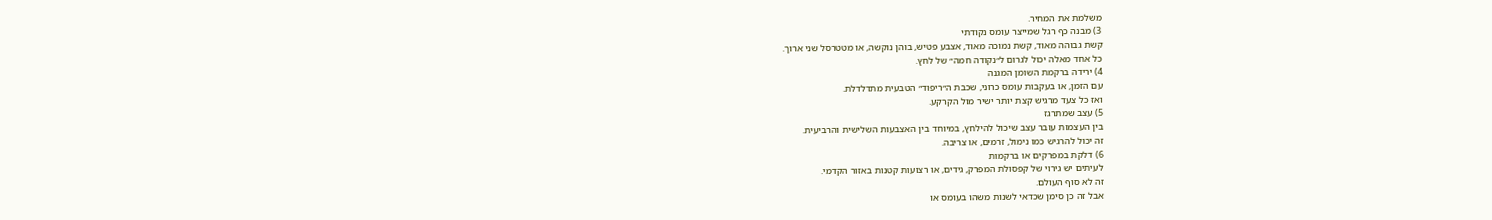משלמת את המחיר.
3) מבנה כף רגל שמייצר עומס נקודתי
קשת גבוהה מאוד, קשת נמוכה מאוד, אצבע פטיש, בוהן נוקשה, או מטטרסל שני ארוך.
כל אחד מאלה יכול לגרום ל״נקודה חמה״ של לחץ.
4) ירידה ברקמת השומן המגנה
עם הזמן, או בעקבות עומס כרוני, שכבת ה״ריפוד״ הטבעית מתדלדלת.
ואז כל צעד מרגיש קצת יותר ישיר מול הקרקע.
5) עצב שמתרגז
בין העצמות עובר עצב שיכול להילחץ, במיוחד בין האצבעות השלישית והרביעית.
זה יכול להרגיש כמו נימול, זרמים, או צריבה.
6) דלקת במפרקים או ברקמות
לעיתים יש גירוי של קפסולת המפרק, גידים, או רצועות קטנות באזור הקדמי.
זה לא סוף העולם.
אבל זה כן סימן שכדאי לשנות משהו בעומס או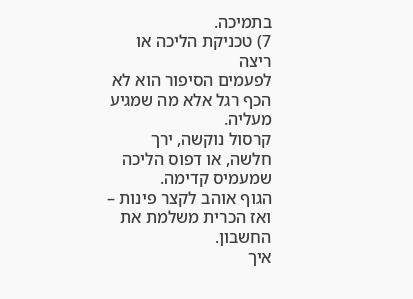בתמיכה.
7) טכניקת הליכה או ריצה
לפעמים הסיפור הוא לא הכף רגל אלא מה שמגיע מעליה.
קרסול נוקשה, ירך חלשה, או דפוס הליכה שמעמיס קדימה.
הגוף אוהב לקצר פינות – ואז הכרית משלמת את החשבון.
איך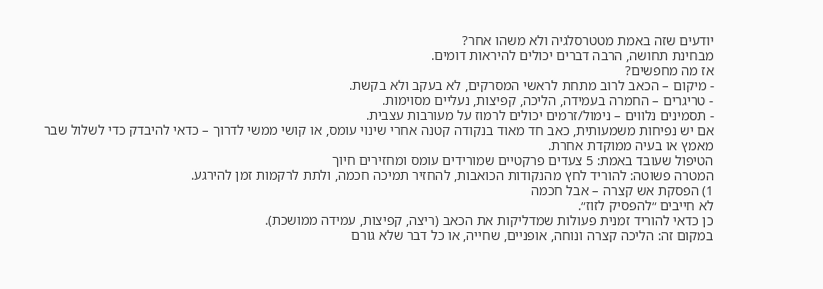יודעים שזה באמת מטטרסלגיה ולא משהו אחר?
מבחינת תחושה, הרבה דברים יכולים להיראות דומים.
אז מה מחפשים?
- מיקום – הכאב לרוב מתחת לראשי המסרקים, לא בעקב ולא בקשת.
- טריגרים – החמרה בעמידה, הליכה, קפיצות, נעליים מסוימות.
- תסמינים נלווים – נימול/זרמים יכולים לרמוז על מעורבות עצבית.
אם יש נפיחות משמעותית, כאב חד מאוד בנקודה קטנה אחרי שינוי עומס, או קושי ממשי לדרוך – כדאי להיבדק כדי לשלול שבר מאמץ או בעיה ממוקדת אחרת.
הטיפול שעובד באמת: 5 צעדים פרקטיים שמורידים עומס ומחזירים חיוך
המטרה פשוטה: להוריד לחץ מהנקודות הכואבות, להחזיר תמיכה חכמה, ולתת לרקמות זמן להירגע.
1) הפסקת אש קצרה – אבל חכמה
לא חייבים ״להפסיק לזוז״.
כן כדאי להוריד זמנית פעולות שמדליקות את הכאב (ריצה, קפיצות, עמידה ממושכת).
במקום זה: הליכה קצרה ונוחה, אופניים, שחייה, או כל דבר שלא גורם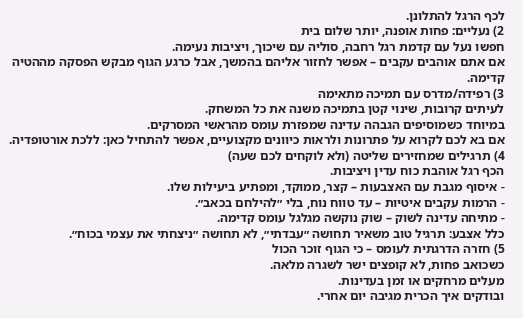לכף הרגל להתלונן.
2) נעליים: פחות אופנה, יותר שלום בית
חפשו נעל עם קדמת רגל רחבה, סוליה עם שיכוך, ויציבות נעימה.
אם אתם אוהבים עקבים – אפשר לחזור אליהם בהמשך, אבל כרגע הגוף מבקש הפסקה מההטיה קדימה.
3) רפידה/מדרס עם תמיכה מתאימה
לעיתים קרובות, שינוי קטן בתמיכה משנה את כל המשחק.
במיוחד כשמוסיפים הגבהה עדינה שמפזרת עומס מהראשי המסרקים.
אם בא לכם לקרוא על פתרונות ולראות כיוונים מקצועיים, אפשר להתחיל כאן: ללכת אורטופדיה.
4) תרגילים שמחזירים שליטה (ולא לוקחים לכם שעה)
הכף רגל אוהבת כוח עדין ויציבות.
- איסוף מגבת עם האצבעות – קצר, ממוקד, ומפתיע ביעילות שלו.
- הרמות עקבים איטיות – עד טווח נוח, בלי ״להילחם בכאב״.
- מתיחה עדינה לשוק – שוק נוקשה מגלגל עומס קדימה.
כלל אצבע: תרגיל טוב משאיר תחושה ״עבדתי״, לא תחושה ״ניצחתי את עצמי בכוח״.
5) חזרה הדרגתית לעומס – כי הגוף זוכר הכול
כשכואב פחות, לא קופצים ישר לשגרה מלאה.
מעלים מרחקים או זמן בעדינות.
ובודקים איך הכרית מגיבה יום אחרי.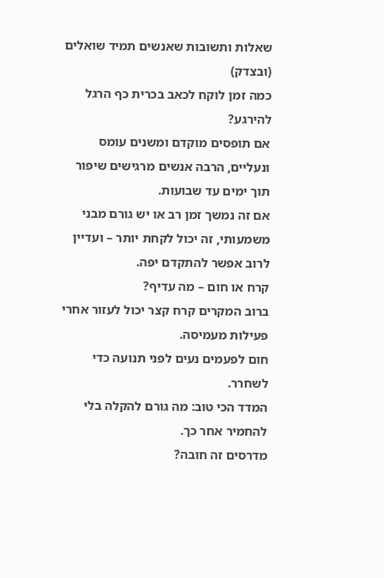שאלות ותשובות שאנשים תמיד שואלים (ובצדק)
כמה זמן לוקח לכאב בכרית כף הרגל להירגע?
אם תופסים מוקדם ומשנים עומס ונעליים, הרבה אנשים מרגישים שיפור תוך ימים עד שבועות.
אם זה נמשך זמן רב או יש גורם מבני משמעותי, זה יכול לקחת יותר – ועדיין לרוב אפשר להתקדם יפה.
קרח או חום – מה עדיף?
ברוב המקרים קרח קצר יכול לעזור אחרי פעילות מעמיסה.
חום לפעמים נעים לפני תנועה כדי לשחרר.
המדד הכי טוב: מה גורם להקלה בלי להחמיר אחר כך.
מדרסים זה חובה?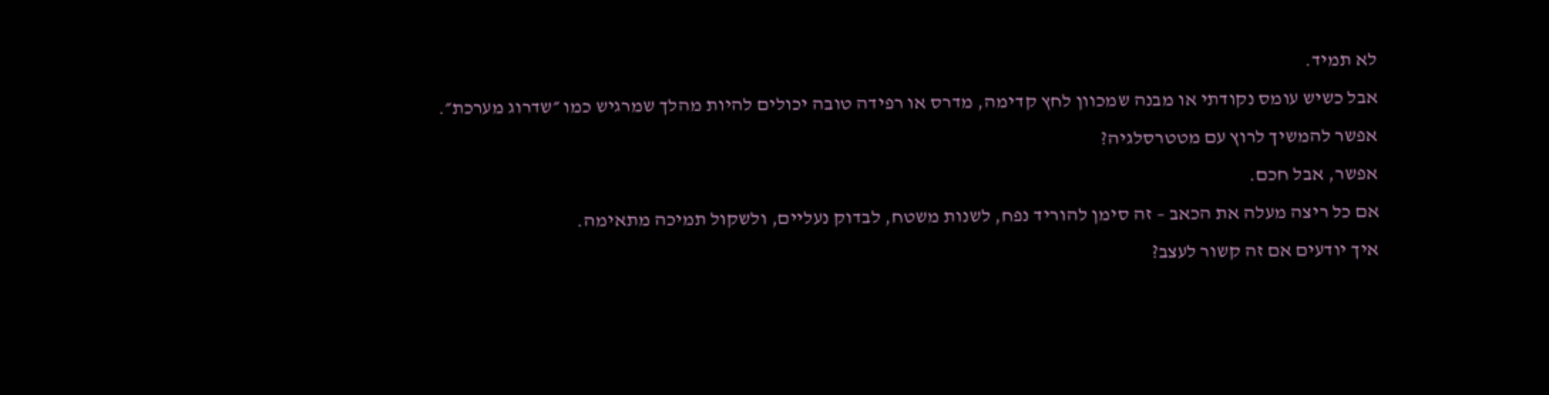לא תמיד.
אבל כשיש עומס נקודתי או מבנה שמכוון לחץ קדימה, מדרס או רפידה טובה יכולים להיות מהלך שמרגיש כמו ״שדרוג מערכת״.
אפשר להמשיך לרוץ עם מטטרסלגיה?
אפשר, אבל חכם.
אם כל ריצה מעלה את הכאב – זה סימן להוריד נפח, לשנות משטח, לבדוק נעליים, ולשקול תמיכה מתאימה.
איך יודעים אם זה קשור לעצב?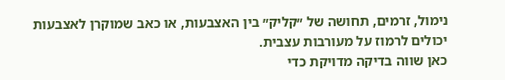נימול, זרמים, תחושה של ״קליק״ בין האצבעות, או כאב שמוקרן לאצבעות יכולים לרמוז על מעורבות עצבית.
כאן שווה בדיקה מדויקת כדי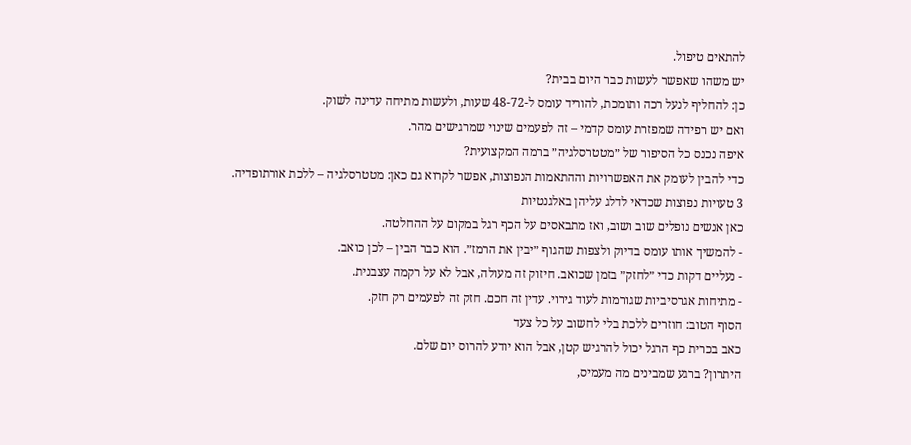להתאים טיפול.
יש משהו שאפשר לעשות כבר היום בבית?
כן: להחליף לנעל רכה ותומכת, להוריד עומס ל-48-72 שעות, ולעשות מתיחה עדינה לשוק.
ואם יש רפידה שמפזרת עומס קדמי – זה לפעמים שינוי שמרגישים מהר.
איפה נכנס כל הסיפור של ״מטטרסלגיה״ ברמה המקצועית?
כדי להבין לעומק את האפשרויות וההתאמות הנפוצות, אפשר לקרוא גם כאן: מטטרסלגיה – ללכת אורתופדיה.
3 טעויות נפוצות שכדאי לדלג עליהן באלגנטיות
כאן אנשים נופלים שוב ושוב, ואז מתבאסים על הכף רגל במקום על ההחלטה.
- להמשיך אותו עומס בדיוק ולצפות שהגוף ״יבין את הרמז״. הוא כבר הבין – לכן כואב.
- נעליים דקות כדי ״לחזק״ בזמן שכואב. חיזוק זה מעולה, אבל לא על רקמה עצבנית.
- מתיחות אגרסיביות שגורמות לעוד גירוי. עדין זה חכם. חזק זה לפעמים רק חזק.
הסוף הטוב: חוזרים ללכת בלי לחשוב על כל צעד
כאב בכרית כף הרגל יכול להרגיש קטן, אבל הוא יודע להרוס יום שלם.
היתרון? ברגע שמבינים מה מעמיס,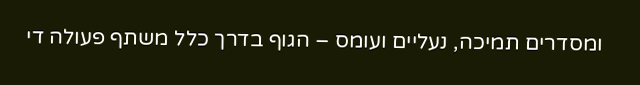ומסדרים תמיכה, נעליים ועומס – הגוף בדרך כלל משתף פעולה די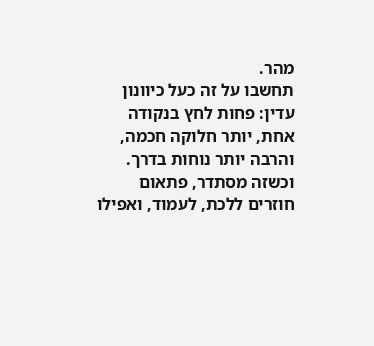מהר.
תחשבו על זה כעל כיוונון עדין: פחות לחץ בנקודה אחת, יותר חלוקה חכמה, והרבה יותר נוחות בדרך.
וכשזה מסתדר, פתאום חוזרים ללכת, לעמוד, ואפילו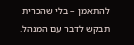להתאמן – בלי שהכרית תבקש לדבר עם המנהל.